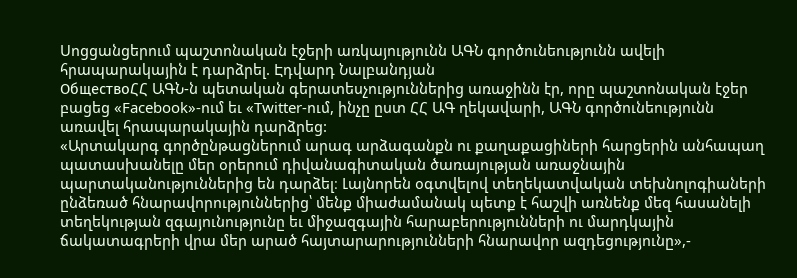Սոցցանցերում պաշտոնական էջերի առկայությունն ԱԳՆ գործունեությունն ավելի հրապարակային է դարձրել. Էդվարդ Նալբանդյան
ОбществоՀՀ ԱԳՆ-ն պետական գերատեսչություններից առաջինն էր, որը պաշտոնական էջեր բացեց «Facebook»-ում եւ «Twitter-ում, ինչը ըստ ՀՀ ԱԳ ղեկավարի, ԱԳՆ գործունեությունն առավել հրապարակային դարձրեց:
«Արտակարգ գործընթացներում արագ արձագանքն ու քաղաքացիների հարցերին անհապաղ պատասխանելը մեր օրերում դիվանագիտական ծառայության առաջնային պարտականություններից են դարձել։ Լայնորեն օգտվելով տեղեկատվական տեխնոլոգիաների ընձեռած հնարավորություններից՝ մենք միաժամանակ պետք է հաշվի առնենք մեզ հասանելի տեղեկության զգայունությունը եւ միջազգային հարաբերությունների ու մարդկային ճակատագրերի վրա մեր արած հայտարարությունների հնարավոր ազդեցությունը»,-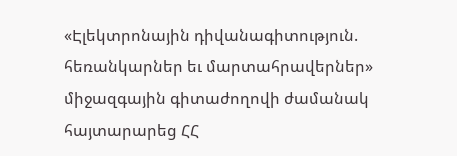«Էլեկտրոնային դիվանագիտություն. հեռանկարներ եւ մարտահրավերներ» միջազգային գիտաժողովի ժամանակ հայտարարեց ՀՀ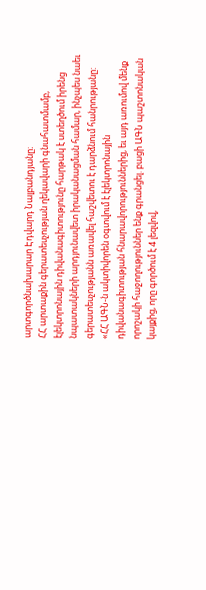արտգործնախարար Էդվարդ Նալբանդյանը։
ՀՀ արտաքին գերատեսչության ղեկավարի գնահատմամբ, էլեկտրոնային դիվանագիտությունը հարթակ է ստեղծում իրենց նպատակների արդյունավետ իրականացման համար, ինչպես նաեւ գերատեսչությանն առավել հաշվետու է դարձնում հանրությանը:
«ՀՀ ԱԳՆ-ն ակտիվորեն օգտվում է էլեկտրոնային դիվանագիտության հնարավորություններից, եւ այդ առումով մենք որոշակի հաջողություններ ենք գրանցել. բացի ԱԳՆ պաշտոնական կայքից, որը գործում է 4 լեզվով,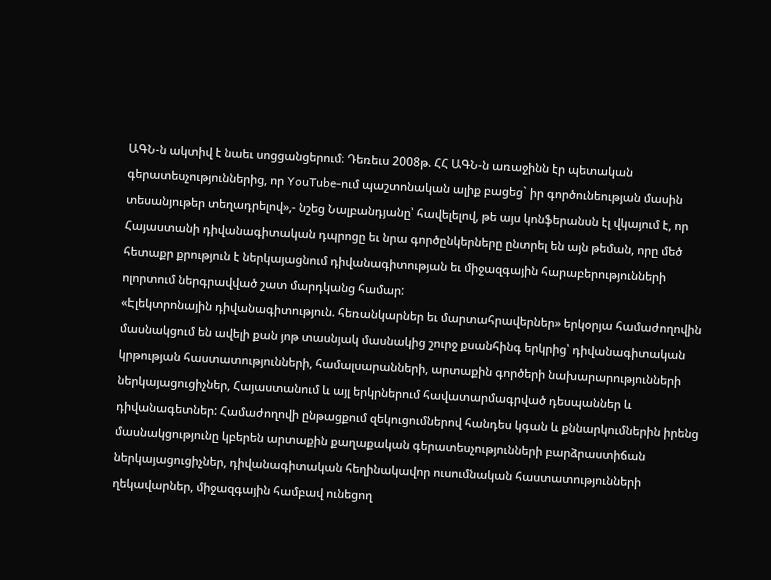ԱԳՆ-ն ակտիվ է նաեւ սոցցանցերում։ Դեռեւս 2008թ. ՀՀ ԱԳՆ-ն առաջինն էր պետական գերատեսչություններից, որ YouTube-ում պաշտոնական ալիք բացեց` իր գործունեության մասին տեսանյութեր տեղադրելով»,- նշեց Նալբանդյանը՝ հավելելով, թե այս կոնֆերանսն էլ վկայում է, որ Հայաստանի դիվանագիտական դպրոցը եւ նրա գործընկերները ընտրել են այն թեման, որը մեծ հետաքր քրություն է ներկայացնում դիվանագիտության եւ միջազգային հարաբերությունների ոլորտում ներգրավված շատ մարդկանց համար:
«Էլեկտրոնային դիվանագիտություն. հեռանկարներ եւ մարտահրավերներ» երկօրյա համաժողովին մասնակցում են ավելի քան յոթ տասնյակ մասնակից շուրջ քսանհինգ երկրից՝ դիվանագիտական կրթության հաստատությունների, համալսարանների, արտաքին գործերի նախարարությունների ներկայացուցիչներ, Հայաստանում և այլ երկրներում հավատարմագրված դեսպաններ և դիվանագետներ: Համաժողովի ընթացքում զեկուցումներով հանդես կգան և քննարկումներին իրենց մասնակցությունը կբերեն արտաքին քաղաքական գերատեսչությունների բարձրաստիճան ներկայացուցիչներ, դիվանագիտական հեղինակավոր ուսումնական հաստատությունների ղեկավարներ, միջազգային համբավ ունեցող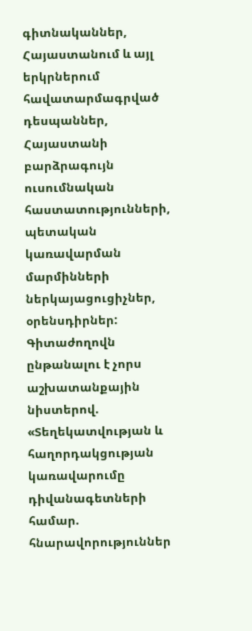գիտնականներ, Հայաստանում և այլ երկրներում հավատարմագրված դեսպաններ, Հայաստանի բարձրագույն ուսումնական հաստատությունների, պետական կառավարման մարմինների ներկայացուցիչներ, օրենսդիրներ: Գիտաժողովն ընթանալու է չորս աշխատանքային նիստերով. «Տեղեկատվության և հաղորդակցության կառավարումը դիվանագետների համար. հնարավորություններ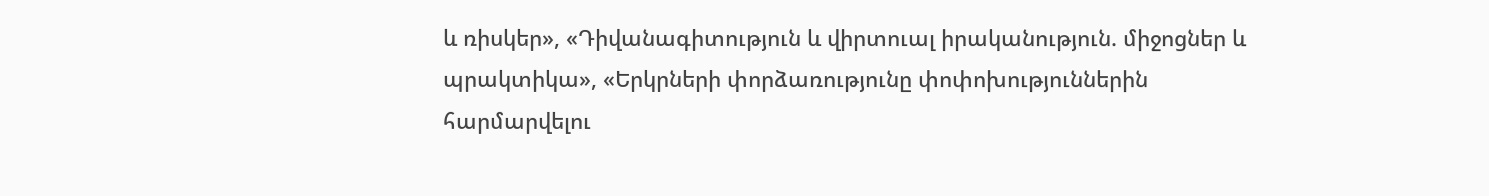և ռիսկեր», «Դիվանագիտություն և վիրտուալ իրականություն. միջոցներ և պրակտիկա», «Երկրների փորձառությունը փոփոխություններին հարմարվելու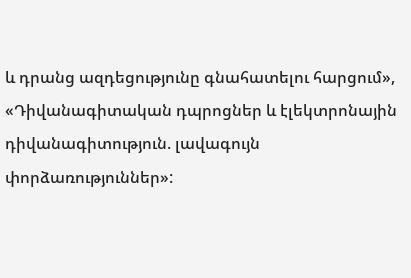և դրանց ազդեցությունը գնահատելու հարցում», «Դիվանագիտական դպրոցներ և էլեկտրոնային դիվանագիտություն. լավագույն փորձառություններ»: